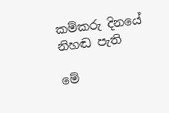කම්කරු දිනයේ නිහඬ පැති

මේ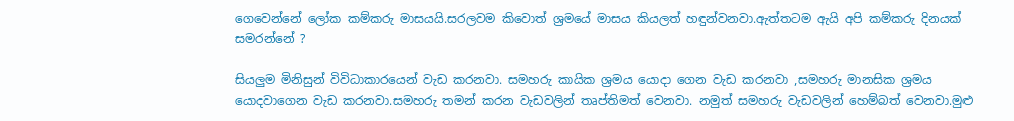ගෙවෙන්නේ ලෝක කම්කරු මාසයයි.සරලවම කිවොත් ශ්‍රමයේ මාසය කියලත් හඳුන්වනවා.ඇත්තටම ඇයි අපි කම්කරු දිනයක් සමරන්නේ ?

සියලුම මිනිසුන් විවිධාකාරයෙන් වැඩ කරනවා. සමහරු කායික ශ්‍රමය යොදා ගෙන වැඩ කරනවා ,සමහරු මානසික ශ්‍රමය යොදවාගෙන වැඩ කරනවා.සමහරු තමන් කරන වැඩවලින් තෘප්තිමත් වෙනවා. නමුත් සමහරු වැඩවලින් හෙම්බත් වෙනවා.මුළු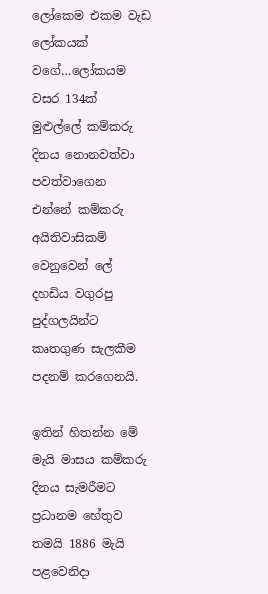ලෝකෙම එකම වැඩ ලෝකයක් වගේ…ලෝකයම වසර 134ක් මුළුල්ලේ කම්කරු දිනය නොනවත්වා පවත්වාගෙන එන්නේ කම්කරු අයිතිවාසිකම් වෙනුවෙන් ලේ දහඩිය වගුරපු පුද්ගලයින්ට කෘතගුණ සැලකීම පදනම් කරගෙනයි.

ඉතින් හිතන්න මේ මැයි මාසය කම්කරු දිනය සැමරීමට ප්‍රධානම හේතුව තමයි 1886 මැයි පළවෙනිදා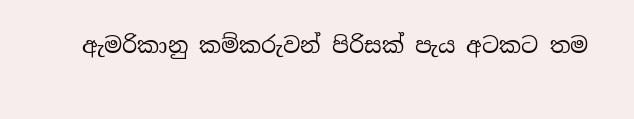ඇමරිකානු කම්කරුවන් පිරිසක් පැය අටකට තම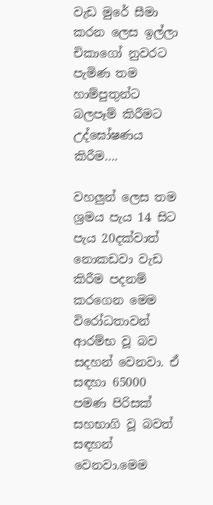වැඩ මුරේ සීමා කරන ලෙස ඉල්ලා චිකාගෝ නුවරට පැමිණ තම හාම්පුතුන්ට බලපෑම් කිරීමට උද්ඝෝෂණය කිරීම….

වහලුන් ලෙස තම ශ්‍රමය පැය 14 සිට පැය 20දක්වාත් නොකඩවා වැඩ කිරීම පදනම් කරගෙන මෙම විරෝධතාවන් ආරම්භ වූ බව සදහන් වෙනවා. ඒ සඳහා 65000 පමණ පිරිසක් සහභාගි වූ බවත් සඳහන් වෙනවා.මෙම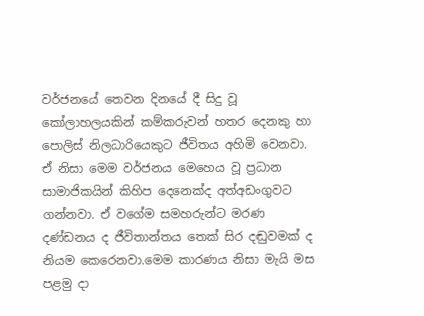වර්ජනයේ තෙවන දිනයේ දී සිදු වූ කෝලාහලයකින් කම්කරුවන් හතර දෙනකු හා පොලිස් නිලධාරියෙකුට ජීවිතය අහිමි වෙනවා. ඒ නිසා මෙම වර්ජනය මෙහෙය වූ ප්‍රධාන සාමාජිකයින් කිහිප දෙනෙක්ද අත්අඩංගුවට ගන්නවා. ඒ වගේම සමහරුන්ට මරණ දණ්ඩනය ද ජීවිතාන්තය තෙක් සිර දඬුවමක් ද නියම කෙරෙනවා.මෙම කාරණය නිසා මැයි මස පළමු දා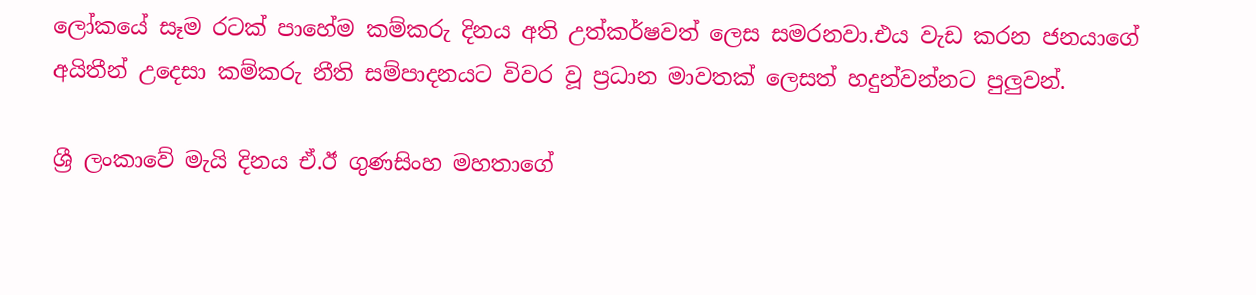ලෝකයේ සෑම රටක් පාහේම කම්කරු දිනය අති උත්කර්ෂවත් ලෙස සමරනවා.එය වැඩ කරන ජනයාගේ අයිතීන් උදෙසා කම්කරු නීති සම්පාදනයට විවර වූ ප්‍රධාන මාවතක් ලෙසත් හදුන්වන්නට පුලුවන්.

ශ්‍රී ලංකාවේ මැයි දිනය ඒ.ඊ ගුණසිංහ මහතාගේ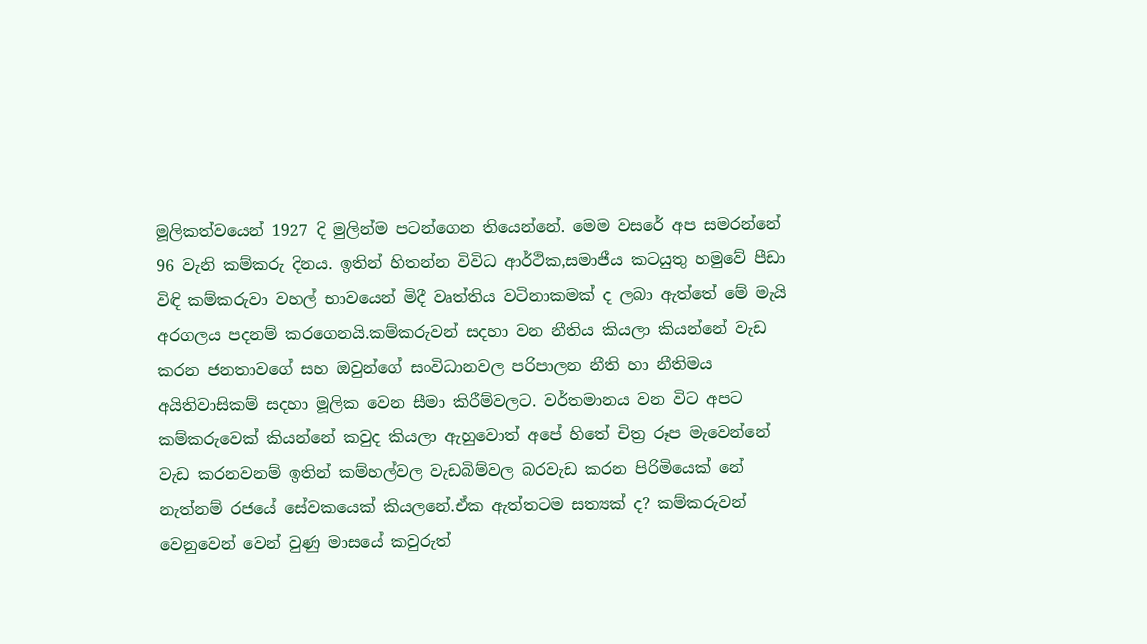මූලිකත්වයෙන් 1927 දි මුලින්ම පටන්ගෙන තියෙන්නේ. මෙම වසරේ අප සමරන්නේ 96 වැනි කම්කරු දිනය. ඉතින් හිතන්න විවිධ ආර්ථික,සමාජීය කටයුතු හමුවේ පීඩා විඳි කම්කරුවා වහල් භාවයෙන් මිදී වෘත්තිය වටිනාකමක් ද ලබා ඇත්තේ මේ මැයි අරගලය පදනම් කරගෙනයි.කම්කරුවන් සදහා වන නීතිය කියලා කියන්නේ වැඩ කරන ජනතාවගේ සහ ඔවුන්ගේ සංවිධානවල පරිපාලන නීති හා නීතිමය අයිතිවාසිකම් සදහා මූලික වෙන සීමා කිරීම්වලට. වර්තමානය වන විට අපට කම්කරුවෙක් කියන්නේ කවුද කියලා ඇහුවොත් අපේ හිතේ චිත්‍ර රූප මැවෙන්නේ වැඩ කරනවනම් ඉතින් කම්හල්වල වැඩබිම්වල බරවැඩ කරන පිරිමියෙක් නේ නැත්නම් රජයේ සේවකයෙක් කියලනේ.ඒක ඇත්තටම සත්‍යක් ද? කම්කරුවන් වෙනුවෙන් වෙන් වුණු මාසයේ කවුරුත්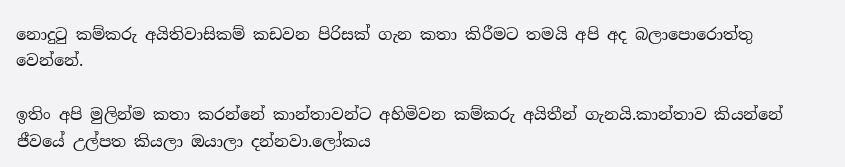නොදුටු කම්කරු අයිතිවාසිකම් කඩවන පිරිසක් ගැන කතා කිරීමට තමයි අපි අද බලාපොරොත්තු වෙන්නේ.

ඉතිං අපි මුලින්ම කතා කරන්නේ කාන්තාවන්ට අහිමිවන කම්කරු අයිතීන් ගැනයි.කාන්තාව කියන්නේ ජීවයේ උල්පත කියලා ඔයාලා දන්නවා.ලෝකය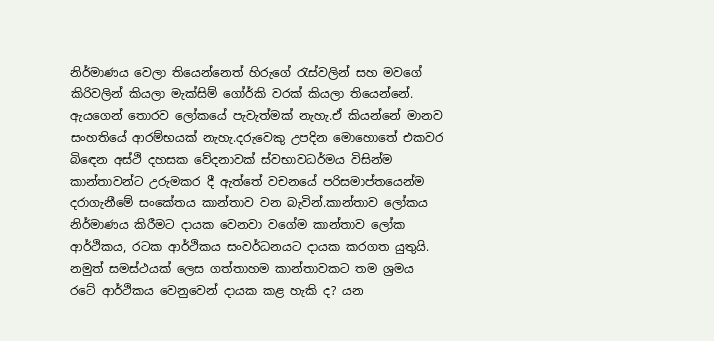නිර්මාණය වෙලා තියෙන්නෙත් හිරුගේ රැස්වලින් සහ මවගේ කිරිවලින් කියලා මැක්සිම් ගෝර්කි වරක් කියලා තියෙන්නේ. ඇයගෙන් තොරව ලෝකයේ පැවැත්මක් නැහැ.ඒ කියන්නේ මානව සංහතියේ ආරම්භයක් නැහැ.දරුවෙකු උපදින මොහොතේ එකවර බිඳෙන අස්ථි දහසක වේදනාවක් ස්වභාවධර්මය විසින්ම කාන්තාවන්ට උරුමකර දී ඇත්තේ වචනයේ පරිසමාප්තයෙන්ම දරාගැනීමේ සංකේතය කාන්තාව වන බැවින්.කාන්තාව ලෝකය නිර්මාණය කිරීමට දායක වෙනවා වගේම කාන්තාව ලෝක ආර්ථිකය, රටක ආර්ථිකය සංවර්ධනයට දායක කරගත යුතුයි. නමුත් සමස්ථයක් ලෙස ගත්තාහම කාන්තාවකට තම ශ්‍රමය රටේ ආර්ථිකය වෙනුවෙන් දායක කළ හැකි ද? යන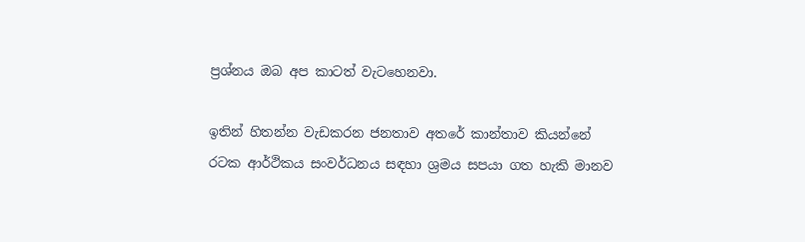ප්‍රශ්නය ඔබ අප කාටත් වැටහෙනවා.

ඉතින් හිතන්න වැඩකරන ජනතාව අතරේ කාන්තාව කියන්නේ රටක ආර්ථිකය සංවර්ධනය සඳහා ශ්‍රමය සපයා ගත හැකි මානව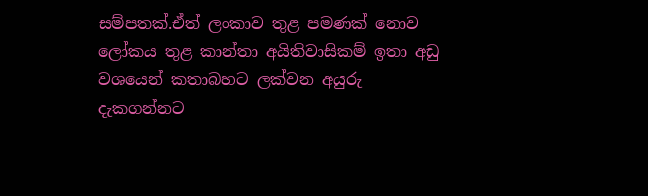සම්පතක්.ඒත් ලංකාව තුළ පමණක් නොව ලෝකය තුළ කාන්තා අයිතිවාසිකම් ඉතා අඩු වශයෙන් කතාබහට ලක්වන අයුරු දැකගන්නට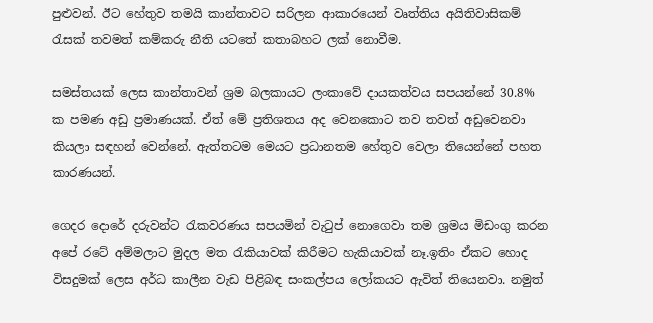පුළුවන්. ඊට හේතුව තමයි කාන්තාවට සරිලන ආකාරයෙන් වෘත්තිය අයිතිවාසිකම් රැසක් තවමත් කම්කරු නීති යටතේ කතාබහට ලක් නොවීම.

සමස්තයක් ලෙස කාන්තාවන් ශ්‍රම බලකායට ලංකාවේ දායකත්වය සපයන්නේ 30.8% ක පමණ අඩු ප්‍රමාණයක්. ඒත් මේ ප්‍රතිශතය අද වෙනකොට තව තවත් අඩුවෙනවා කියලා සඳහන් වෙන්නේ. ඇත්තටම මෙයට ප්‍රධානතම හේතුව වෙලා තියෙන්නේ පහත කාරණයන්.

ගෙදර දොරේ දරුවන්ට රැකවරණය සපයමින් වැටුප් නොගෙවා තම ශ්‍රමය මිඩංගු කරන අපේ රටේ අම්මලාට මුදල මත රැකියාවක් කිරීමට හැකියාවක් නෑ.ඉතිං ඒකට හොද විසදුමක් ලෙස අර්ධ කාලීන වැඩ පිළිබඳ සංකල්පය ලෝකයට ඇවිත් තියෙනවා. නමුත්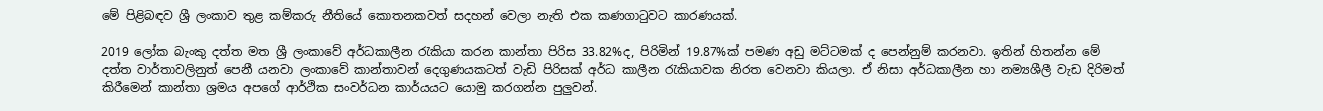මේ පිළිබඳව ශ්‍රී ලංකාව තුළ කම්කරු නීතියේ කොතනකවත් සදහන් වෙලා නැති එක කණගාටුවට කාරණයක්.

2019 ලෝක බැංකු දත්ත මත ශ්‍රී ලංකාවේ අර්ධකාලීන රැකියා කරන කාන්තා පිරිස 33.82%ද, පිරිමින් 19.87%ක් පමණ අඩු මට්ටමක් ද පෙන්නුම් කරනවා. ඉතින් හිතන්න මේ දත්ත වාර්තාවලිනුත් පෙනී යනවා ලංකාවේ කාන්තාවන් දෙගුණයකටත් වැඩි පිරිසක් අර්ධ කාලීන රැකියාවක නිරත වෙනවා කියලා. ඒ නිසා අර්ධකාලීන හා නම්‍යශීලී වැඩ දිරිමත් කිරීමෙන් කාන්තා ශ්‍රමය අපගේ ආර්ථික සංවර්ධන කාර්යයට යොමු කරගන්න පුලුවන්.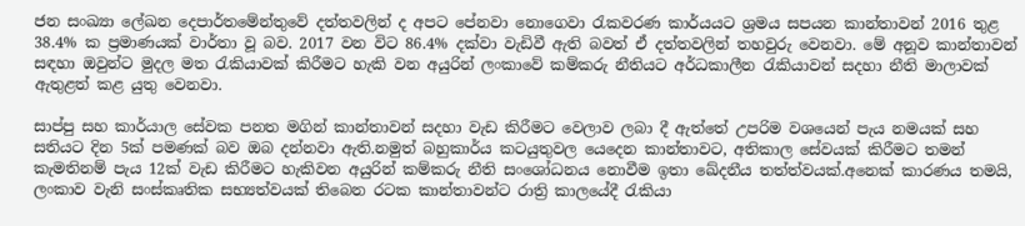ජන සංඛ්‍යා ලේඛන දෙපාර්තමේන්තුවේ දත්තවලින් ද අපට පේනවා නොගෙවා රැකවරණ කාර්යයට ශ්‍රමය සපයන කාන්තාවන් 2016 තුළ 38.4% ක ප්‍රමාණයක් වාර්තා වූ බව. 2017 වන විට 86.4% දක්වා වැඩිවී ඇති බවත් ඒ දත්තවලින් තහවුරු වෙනවා. මේ අනූව කාන්තාවන් සඳහා ඔවුන්ට මුදල මත රැකියාවක් කිරීමට හැකි වන අයුරින් ලංකාවේ කම්කරු නීතියට අර්ධකාලීන රැකියාවන් සදහා නීති මාලාවක් ඇතුළත් කළ යුතු වෙනවා.

සාප්පු සහ කාර්යාල සේවක පනත මගින් කාන්තාවන් සදහා වැඩ කිරීමට වෙලාව ලබා දී ඇත්තේ උපරිම වශයෙන් පැය නමයක් සහ සතියට දින 5ක් පමණක් බව ඔබ දන්නවා ඇති.නමුත් බහුකාර්ය කටයුතුවල යෙදෙන කාන්තාවට, අතිකාල සේවයක් කිරීමට තමන් කැමතිනම් පැය 12ක් වැඩ කිරීමට හැකිවන අයුරින් කම්කරු නීති සංශෝධනය නොවීම ඉතා ඛේදනීය තත්ත්වයක්.අනෙක් කාරණය තමයි, ලංකාව වැනි සංස්කෘතික සභ්‍යත්වයක් තිබෙන රටක කාන්තාවන්ට රාත්‍රි කාලයේදී රැකියා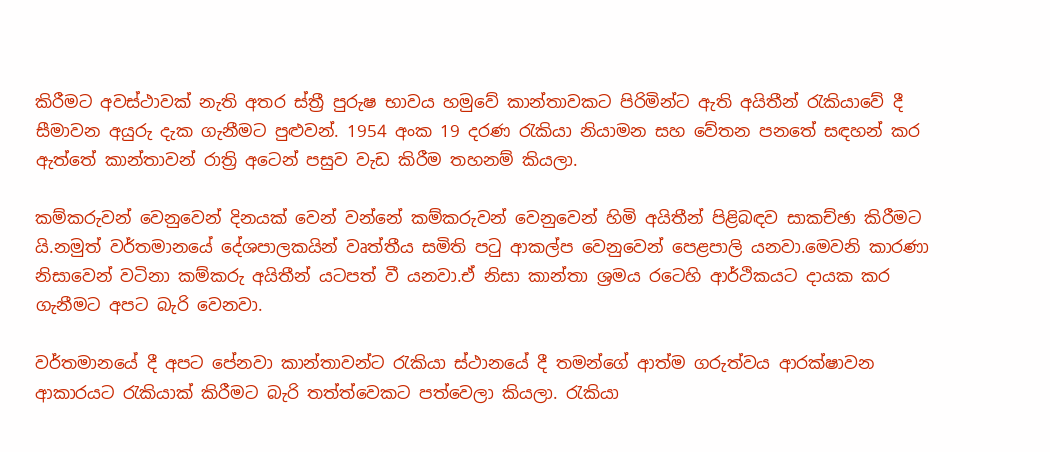කිරීමට අවස්ථාවක් නැති අතර ස්ත්‍රී පුරුෂ භාවය හමුවේ කාන්තාවකට පිරිමින්ට ඇති අයිතීන් රැකියාවේ දී සීමාවන අයුරු දැක ගැනීමට පුළුවන්. 1954 අංක 19 දරණ රැකියා නියාමන සහ වේතන පනතේ සඳහන් කර ඇත්තේ කාන්තාවන් රාත්‍රි අටෙන් පසුව වැඩ කිරීම තහනම් කියලා.

කම්කරුවන් වෙනුවෙන් දිනයක් වෙන් වන්නේ කම්කරුවන් වෙනුවෙන් හිමි අයිතීන් පිළිබඳව සාකච්ඡා කිරීමට යි.නමුත් වර්තමානයේ දේශපාලකයින් වෘත්තීය සමිති පටු ආකල්ප වෙනුවෙන් පෙළපාලි යනවා.මෙවනි කාරණා නිසාවෙන් වටිනා කම්කරු අයිතීන් යටපත් වී යනවා.ඒ නිසා කාන්තා ශ්‍රමය රටෙහි ආර්ථිකයට දායක කර ගැනීමට අපට බැරි වෙනවා.

වර්තමානයේ දී අපට පේනවා කාන්තාවන්ට රැකියා ස්ථානයේ දී තමන්ගේ ආත්ම ගරුත්වය ආරක්ෂාවන ආකාරයට රැකියාක් කිරීමට බැරි තත්ත්වෙකට පත්වෙලා කියලා. රැකියා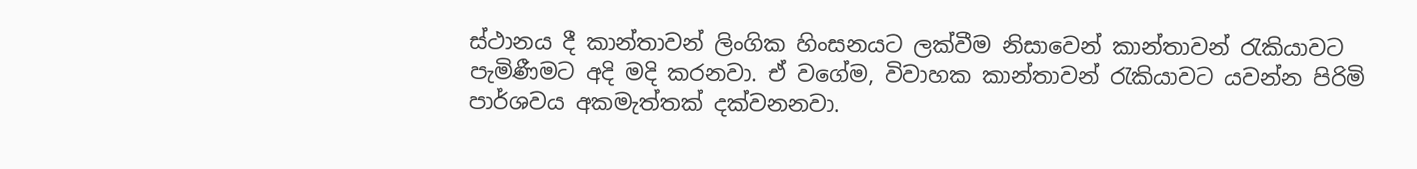ස්ථානය දී කාන්තාවන් ලිංගික හිංසනයට ලක්වීම නිසාවෙන් කාන්තාවන් රැකියාවට පැමිණීමට අදි මදි කරනවා. ඒ වගේම, විවාහක කාන්තාවන් රැකියාවට යවන්න පිරිමි පාර්ශවය අකමැත්තක් දක්වනනවා.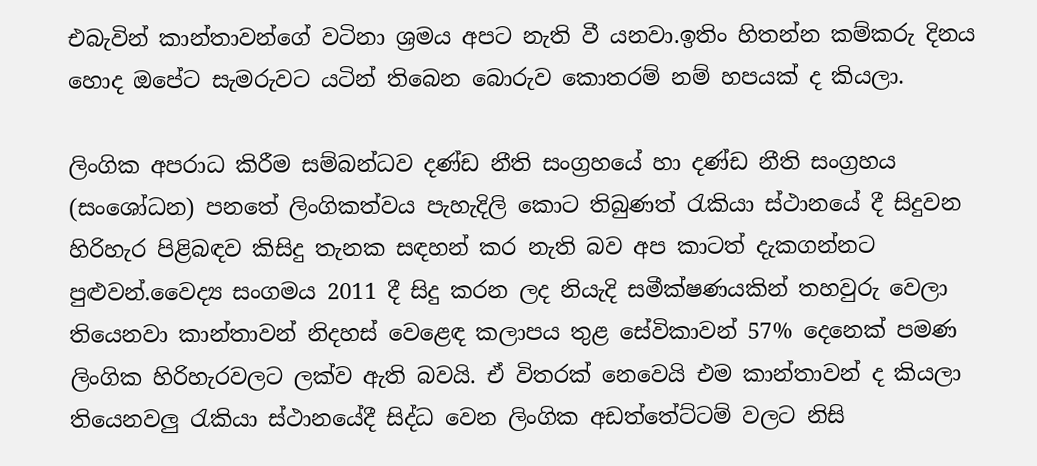එබැවින් කාන්තාවන්ගේ වටිනා ශ්‍රමය අපට නැති වී යනවා.ඉතිං හිතන්න කම්කරු දිනය හොද ඔපේට සැමරුවට යටින් තිබෙන බොරුව කොතරම් නම් හපයක් ද කියලා.

ලිංගික අපරාධ කිරීම සම්බන්ධව දණ්ඩ නීති සංග්‍රහයේ හා දණ්ඩ නීති සංග්‍රහය (සංශෝධන) පනතේ ලිංගිකත්වය පැහැදිලි කොට තිබුණත් රැකියා ස්ථානයේ දී සිදුවන හිරිහැර පිළිබඳව කිසිදු තැනක සඳහන් කර නැති බව අප කාටත් දැකගන්නට පුළුවන්.වෛද්‍ය සංගමය 2011 දී සිදු කරන ලද නියැදි සමීක්ෂණයකින් තහවුරු වෙලා තියෙනවා කාන්තාවන් නිදහස් වෙළෙඳ කලාපය තුළ සේවිකාවන් 57% දෙනෙක් පමණ ලිංගික හිරිහැරවලට ලක්ව ඇති බවයි. ඒ විතරක් නෙවෙයි එම කාන්තාවන් ද කියලා තියෙනවලු රැකියා ස්ථානයේදී සිද්ධ වෙන ලිංගික අඩත්තේට්ටම් වලට නිසි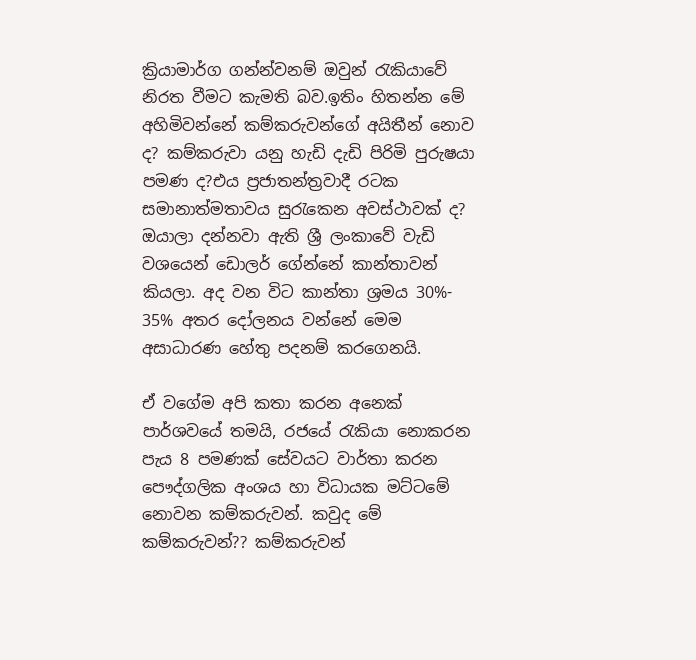ක්‍රියාමාර්ග ගන්න්වනම් ඔවුන් රැකියාවේ නිරත වීමට කැමති බව.ඉතිං හිතන්න මේ අහිමිවන්නේ කම්කරුවන්ගේ අයිතීන් නොව ද? කම්කරුවා යනු හැඩි දැඩි පිරිමි පුරුෂයා පමණ ද?එය ප්‍රජාතන්ත්‍රවාදී රටක සමානාත්මතාවය සුරැකෙන අවස්ථාවක් ද? ඔයාලා දන්නවා ඇති ශ්‍රී ලංකාවේ වැඩි වශයෙන් ඩොලර් ගේන්නේ කාන්තාවන් කියලා. අද වන විට කාන්තා ශ්‍රමය 30%- 35% අතර දෝලනය වන්නේ මෙම අසාධාරණ හේතු පදනම් කරගෙනයි.

ඒ වගේම අපි කතා කරන අනෙක් පාර්ශවයේ තමයි, රජයේ රැකියා නොකරන පැය 8 පමණක් සේවයට වාර්තා කරන පෞද්ගලික අංශය හා විධායක මට්ටමේ නොවන කම්කරුවන්. කවුද මේ කම්කරුවන්?? කම්කරුවන්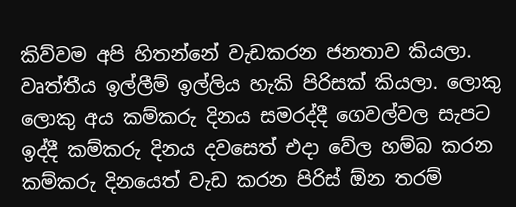කිව්වම අපි හිතන්නේ වැඩකරන ජනතාව කියලා. වෘත්තීය ඉල්ලීම් ඉල්ලිය හැකි පිරිසක් කියලා. ලොකු ලොකු අය කම්කරු දිනය සමරද්දී ගෙවල්වල සැපට ඉද්දී කම්කරු දිනය දවසෙත් එදා වේල හම්බ කරන කම්කරු දිනයෙත් වැඩ කරන පිරිස් ඕන තරම්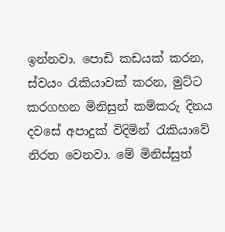ඉන්නවා. පොඩි කඩයක් කරන, ස්වයං රැකියාවක් කරන, මුට්ට කරගහන මිනිසුන් කම්කරු දිනය දවසේ අපාදුක් විදිමින් රැකියාවේ නිරත වෙනවා. මේ මිනිස්සුත්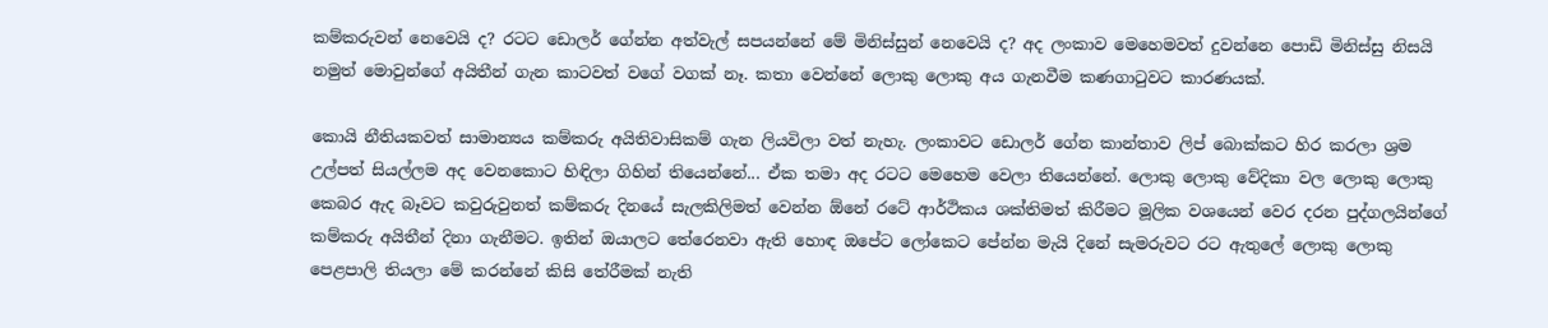කම්කරුවන් නෙවෙයි ද? රටට ඩොලර් ගේන්න අත්වැල් සපයන්නේ මේ මිනිස්සුන් නෙවෙයි ද? අද ලංකාව මෙහෙමවත් දුවන්නෙ පොඩි මිනිස්සු නිසයි නමුත් මොවුන්ගේ අයිතීන් ගැන කාටවත් වගේ වගක් නෑ. කතා වෙන්නේ ලොකු ලොකු අය ගැනවීම කණගාටුවට කාරණයක්.

කොයි නීතියකවත් සාමාන්‍යය කම්කරු අයිතිවාසිකම් ගැන ලියවිලා වත් නැහැ. ලංකාවට ඩොලර් ගේන කාන්තාව ලිප් බොක්කට හිර කරලා ශ්‍රම උල්පත් සියල්ලම අද වෙනකොට හිඳිලා ගිහින් තියෙන්නේ... ඒක තමා අද රටට මෙහෙම වෙලා තියෙන්නේ. ලොකු ලොකු වේදිකා වල ලොකු ලොකු කෙබර ඇද බෑවට කවුරුවුනත් කම්කරු දිනයේ සැලකිලිමත් වෙන්න ඕනේ රටේ ආර්ථිකය ශක්තිමත් කිරීමට මූලික වශයෙන් වෙර දරන පුද්ගලයින්ගේ කම්කරු අයිතීන් දිනා ගැනීමට. ඉතින් ඔයාලට තේරෙනවා ඇති හොඳ ඔපේට ලෝකෙට පේන්න මැයි දිනේ සැමරුවට රට ඇතුලේ ලොකු ලොකු පෙළපාලි තියලා මේ කරන්නේ කිසි තේරීමක් නැති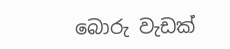බොරු වැඩක්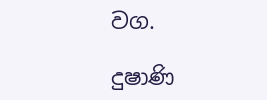වග.

දුෂාණි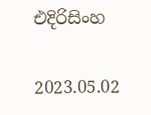එදිරිසිංහ

2023.05.02